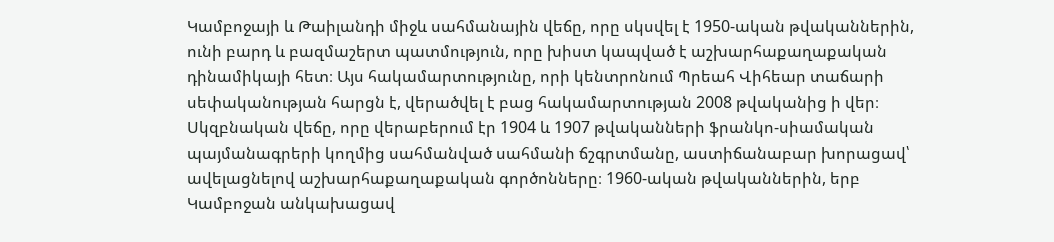Կամբոջայի և Թաիլանդի միջև սահմանային վեճը, որը սկսվել է 1950-ական թվականներին, ունի բարդ և բազմաշերտ պատմություն, որը խիստ կապված է աշխարհաքաղաքական դինամիկայի հետ։ Այս հակամարտությունը, որի կենտրոնում Պրեահ Վիհեար տաճարի սեփականության հարցն է, վերածվել է բաց հակամարտության 2008 թվականից ի վեր։
Սկզբնական վեճը, որը վերաբերում էր 1904 և 1907 թվականների ֆրանկո-սիամական պայմանագրերի կողմից սահմանված սահմանի ճշգրտմանը, աստիճանաբար խորացավ՝ ավելացնելով աշխարհաքաղաքական գործոնները։ 1960-ական թվականներին, երբ Կամբոջան անկախացավ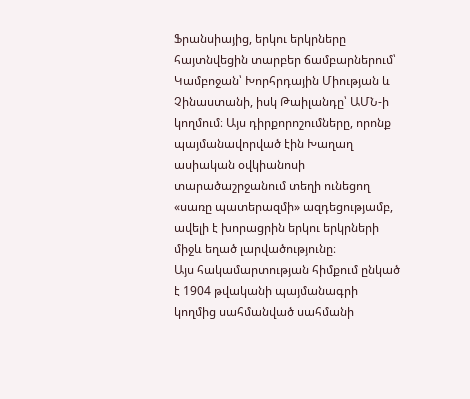Ֆրանսիայից, երկու երկրները հայտնվեցին տարբեր ճամբարներում՝ Կամբոջան՝ Խորհրդային Միության և Չինաստանի, իսկ Թաիլանդը՝ ԱՄՆ-ի կողմում։ Այս դիրքորոշումները, որոնք պայմանավորված էին Խաղաղ ասիական օվկիանոսի տարածաշրջանում տեղի ունեցող «սառը պատերազմի» ազդեցությամբ, ավելի է խորացրին երկու երկրների միջև եղած լարվածությունը։
Այս հակամարտության հիմքում ընկած է 1904 թվականի պայմանագրի կողմից սահմանված սահմանի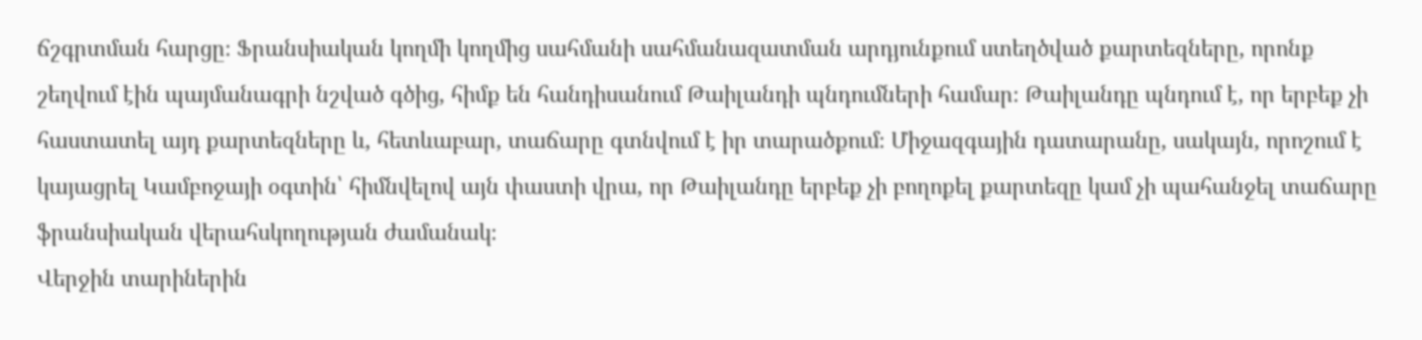ճշգրտման հարցը։ Ֆրանսիական կողմի կողմից սահմանի սահմանազատման արդյունքում ստեղծված քարտեզները, որոնք շեղվում էին պայմանագրի նշված գծից, հիմք են հանդիսանում Թաիլանդի պնդումների համար։ Թաիլանդը պնդում է, որ երբեք չի հաստատել այդ քարտեզները և, հետևաբար, տաճարը գտնվում է իր տարածքում։ Միջազգային դատարանը, սակայն, որոշում է կայացրել Կամբոջայի օգտին՝ հիմնվելով այն փաստի վրա, որ Թաիլանդը երբեք չի բողոքել քարտեզը կամ չի պահանջել տաճարը ֆրանսիական վերահսկողության ժամանակ։
Վերջին տարիներին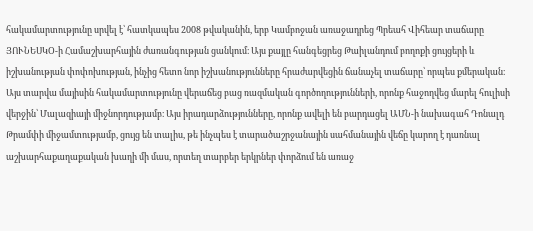հակամարտությունը սրվել է՝ հատկապես 2008 թվականին, երբ Կամբոջան առաջադրեց Պրեահ Վիհեար տաճարը ՅՈՒՆԵՍԿՕ-ի Համաշխարհային ժառանգության ցանկում։ Այս քայլը հանգեցրեց Թաիլանդում բողոքի ցույցերի և իշխանության փոփոխության, ինչից հետո նոր իշխանությունները հրաժարվեցին ճանաչել տաճարը՝ որպես քմերական։
Այս տարվա մայիսին հակամարտությունը վերաճեց բաց ռազմական գործողությունների, որոնք հաջողվեց մարել հուլիսի վերջին՝ Մալազիայի միջնորդությամբ։ Այս իրադարձությունները, որոնք ավելի են բարդացել ԱՄՆ-ի նախագահ Դոնալդ Թրամփի միջամտությամբ, ցույց են տալիս, թե ինչպես է տարածաշրջանային սահմանային վեճը կարող է դառնալ աշխարհաքաղաքական խաղի մի մաս, որտեղ տարբեր երկրներ փորձում են առաջ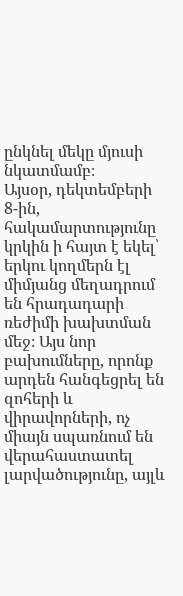ընկնել մեկը մյուսի նկատմամբ։
Այսօր, դեկտեմբերի 8-ին, հակամարտությունը կրկին ի հայտ է եկել՝ երկու կողմերն էլ միմյանց մեղադրում են հրադադարի ռեժիմի խախտման մեջ։ Այս նոր բախումները, որոնք արդեն հանգեցրել են զոհերի և վիրավորների, ոչ միայն սպառնում են վերահաստատել լարվածությունը, այլև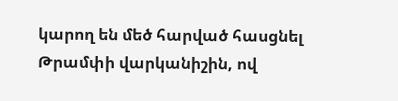կարող են մեծ հարված հասցնել Թրամփի վարկանիշին, ով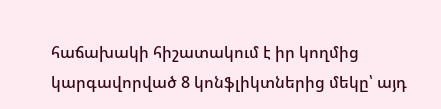հաճախակի հիշատակում է իր կողմից կարգավորված 8 կոնֆլիկտներից մեկը՝ այդ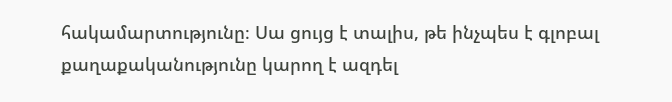հակամարտությունը։ Սա ցույց է տալիս, թե ինչպես է գլոբալ քաղաքականությունը կարող է ազդել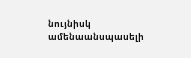նույնիսկ ամենաանսպասելի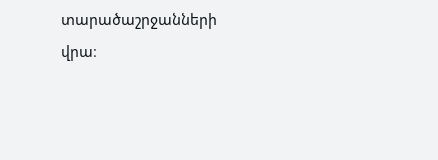տարածաշրջանների վրա։